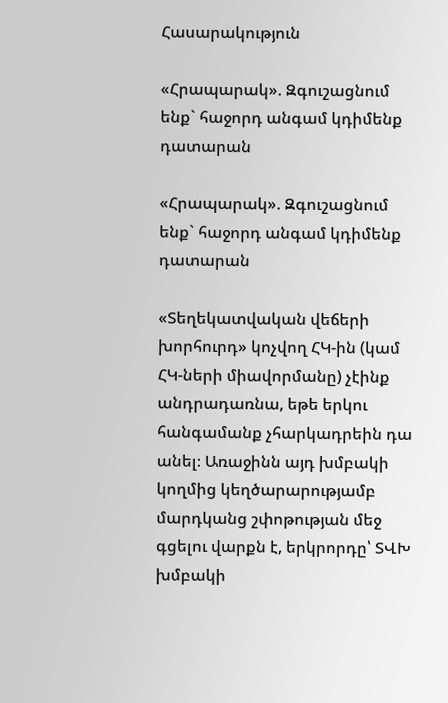Հասարակություն

«Հրապարակ». Զգուշացնում ենք` հաջորդ անգամ կդիմենք դատարան

«Հրապարակ». Զգուշացնում ենք` հաջորդ անգամ կդիմենք դատարան

«Տեղեկատվական վեճերի խորհուրդ» կոչվող ՀԿ-ին (կամ ՀԿ-ների միավորմանը) չէինք անդրադառնա, եթե երկու հանգամանք չհարկադրեին դա անել։ Առաջինն այդ խմբակի կողմից կեղծարարությամբ մարդկանց շփոթության մեջ գցելու վարքն է, երկրորդը՝ ՏՎԽ խմբակի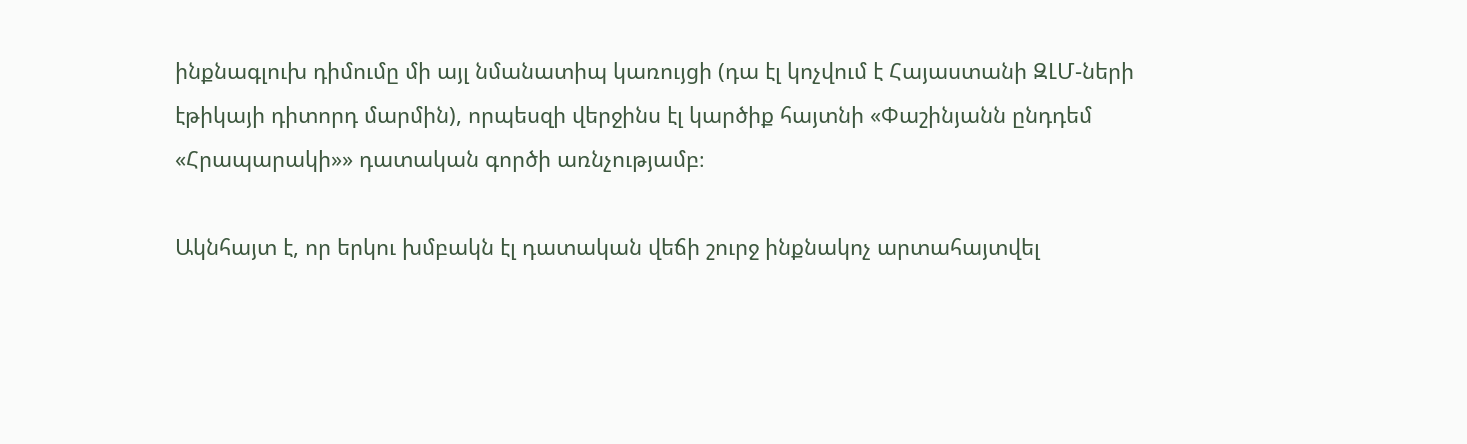ինքնագլուխ դիմումը մի այլ նմանատիպ կառույցի (դա էլ կոչվում է Հայաստանի ԶԼՄ-ների էթիկայի դիտորդ մարմին), որպեսզի վերջինս էլ կարծիք հայտնի «Փաշինյանն ընդդեմ «Հրապարակի»» դատական գործի առնչությամբ։

Ակնհայտ է, որ երկու խմբակն էլ դատական վեճի շուրջ ինքնակոչ արտահայտվել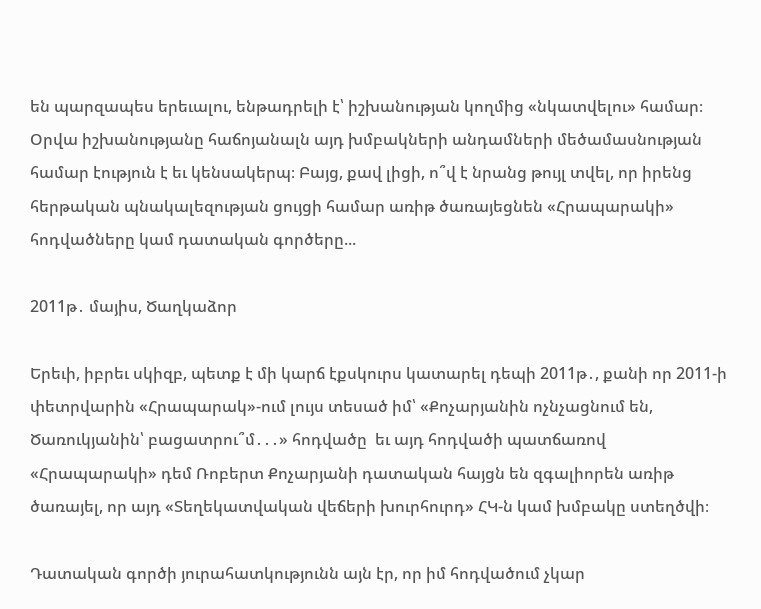են պարզապես երեւալու, ենթադրելի է՝ իշխանության կողմից «նկատվելու» համար։ Օրվա իշխանությանը հաճոյանալն այդ խմբակների անդամների մեծամասնության համար էություն է եւ կենսակերպ։ Բայց, քավ լիցի, ո՞վ է նրանց թույլ տվել, որ իրենց հերթական պնակալեզության ցույցի համար առիթ ծառայեցնեն «Հրապարակի» հոդվածները կամ դատական գործերը...

2011թ․ մայիս, Ծաղկաձոր

Երեւի, իբրեւ սկիզբ, պետք է մի կարճ էքսկուրս կատարել դեպի 2011թ․, քանի որ 2011-ի փետրվարին «Հրապարակ»-ում լույս տեսած իմ՝ «Քոչարյանին ոչնչացնում են, Ծառուկյանին՝ բացատրու՞մ․․․» հոդվածը  եւ այդ հոդվածի պատճառով «Հրապարակի» դեմ Ռոբերտ Քոչարյանի դատական հայցն են զգալիորեն առիթ ծառայել, որ այդ «Տեղեկատվական վեճերի խուրհուրդ» ՀԿ-ն կամ խմբակը ստեղծվի։

Դատական գործի յուրահատկությունն այն էր, որ իմ հոդվածում չկար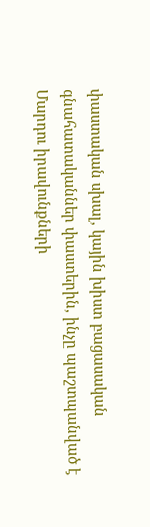փաստական սխալ, կային խիստ բացասական գնահատականներ փաստերին, ինչը պաշտպանված է Մարդու իրավունքների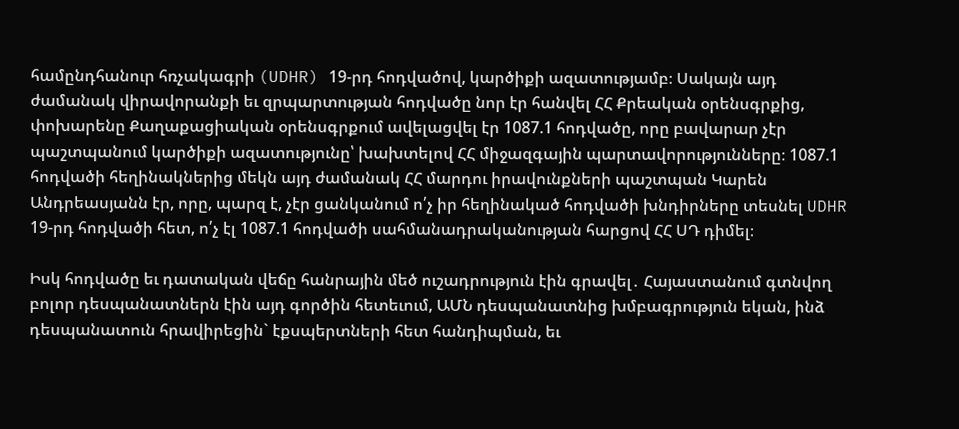համընդհանուր հռչակագրի (UDHR) 19-րդ հոդվածով, կարծիքի ազատությամբ։ Սակայն այդ ժամանակ վիրավորանքի եւ զրպարտության հոդվածը նոր էր հանվել ՀՀ Քրեական օրենսգրքից, փոխարենը Քաղաքացիական օրենսգրքում ավելացվել էր 1087.1 հոդվածը, որը բավարար չէր պաշտպանում կարծիքի ազատությունը՝ խախտելով ՀՀ միջազգային պարտավորությունները։ 1087.1 հոդվածի հեղինակներից մեկն այդ ժամանակ ՀՀ մարդու իրավունքների պաշտպան Կարեն Անդրեասյանն էր, որը, պարզ է, չէր ցանկանում ո՛չ իր հեղինակած հոդվածի խնդիրները տեսնել UDHR 19-րդ հոդվածի հետ, ո՛չ էլ 1087.1 հոդվածի սահմանադրականության հարցով ՀՀ ՍԴ դիմել։

Իսկ հոդվածը եւ դատական վեճը հանրային մեծ ուշադրություն էին գրավել․ Հայաստանում գտնվող բոլոր դեսպանատներն էին այդ գործին հետեւում, ԱՄՆ դեսպանատնից խմբագրություն եկան, ինձ դեսպանատուն հրավիրեցին` էքսպերտների հետ հանդիպման, եւ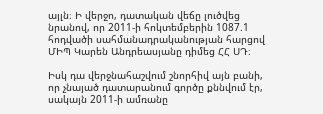այլն։ Ի վերջո, դատական վեճը լուծվեց նրանով, որ 2011-ի հոկտեմբերին 1087.1 հոդվածի սահմանադրականության հարցով ՄԻՊ Կարեն Անդրեասյանը դիմեց ՀՀ ՍԴ։

Իսկ դա վերջնահաշվում շնորհիվ այն բանի, որ չնայած դատարանում գործը քննվում էր, սակայն 2011-ի ամռանը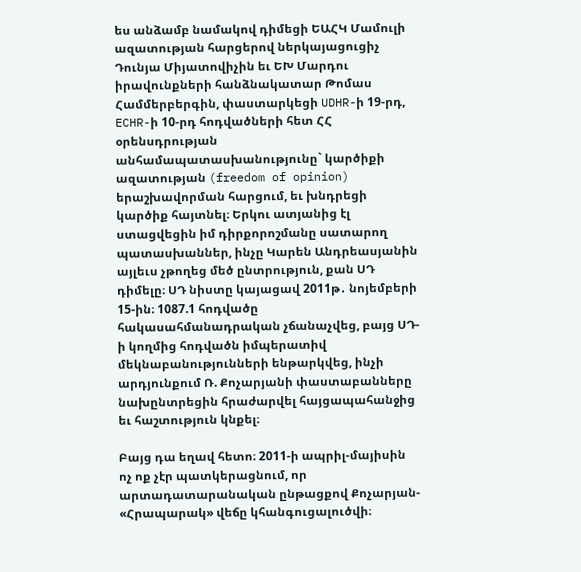ես անձամբ նամակով դիմեցի ԵԱՀԿ Մամուլի ազատության հարցերով ներկայացուցիչ Դունյա Միյատովիչին եւ ԵԽ Մարդու իրավունքների հանձնակատար Թոմաս Համմերբերգին, փաստարկեցի UDHR-ի 19-րդ, ECHR-ի 10-րդ հոդվածների հետ ՀՀ օրենսդրության անհամապատասխանությունը` կարծիքի ազատության (freedom of opinion) երաշխավորման հարցում, եւ խնդրեցի կարծիք հայտնել։ Երկու ատյանից էլ ստացվեցին իմ դիրքորոշմանը սատարող պատասխաններ, ինչը Կարեն Անդրեասյանին այլեւս չթողեց մեծ ընտրություն, քան ՍԴ դիմելը։ ՍԴ նիստը կայացավ 2011թ․ նոյեմբերի 15-ին։ 1087.1 հոդվածը հակասահմանադրական չճանաչվեց, բայց ՍԴ-ի կողմից հոդվածն իմպերատիվ մեկնաբանությունների ենթարկվեց, ինչի արդյունքում Ռ. Քոչարյանի փաստաբանները նախընտրեցին հրաժարվել հայցապահանջից եւ հաշտություն կնքել։

Բայց դա եղավ հետո։ 2011-ի ապրիլ-մայիսին ոչ ոք չէր պատկերացնում, որ արտադատարանական ընթացքով Քոչարյան- «Հրապարակ» վեճը կհանգուցալուծվի։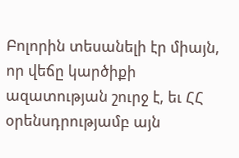Բոլորին տեսանելի էր միայն, որ վեճը կարծիքի ազատության շուրջ է, եւ ՀՀ օրենսդրությամբ այն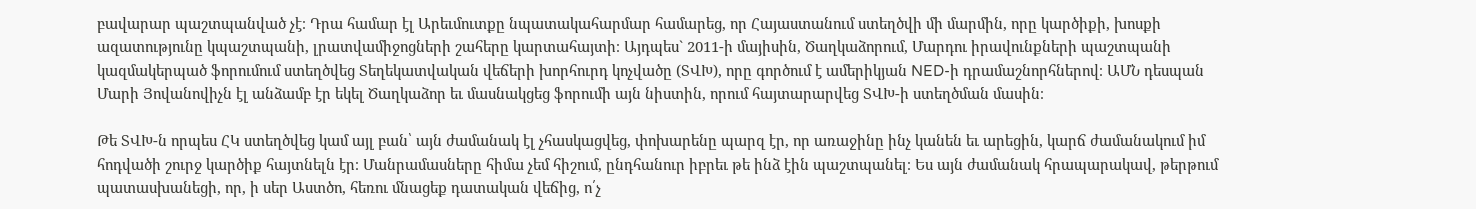բավարար պաշտպանված չէ։ Դրա համար էլ Արեւմուտքը նպատակահարմար համարեց, որ Հայաստանում ստեղծվի մի մարմին, որը կարծիքի, խոսքի ազատությունը կպաշտպանի, լրատվամիջոցների շահերը կարտահայտի։ Այդպես` 2011-ի մայիսին, Ծաղկաձորում, Մարդու իրավունքների պաշտպանի կազմակերպած ֆորումում ստեղծվեց Տեղեկատվական վեճերի խորհուրդ կոչվածը (ՏՎԽ), որը գործում է ամերիկյան NED-ի դրամաշնորհներով։ ԱՄՆ դեսպան Մարի Յովանովիչն էլ անձամբ էր եկել Ծաղկաձոր եւ մասնակցեց ֆորումի այն նիստին, որում հայտարարվեց ՏՎԽ-ի ստեղծման մասին։

Թե ՏՎԽ-ն որպես ՀԿ ստեղծվեց կամ այլ բան՝ այն ժամանակ էլ չհասկացվեց, փոխարենը պարզ էր, որ առաջինը ինչ կանեն եւ արեցին, կարճ ժամանակում իմ հոդվածի շուրջ կարծիք հայտնելն էր։ Մանրամասները հիմա չեմ հիշում, ընդհանուր իբրեւ թե ինձ էին պաշտպանել։ Ես այն ժամանակ հրապարակավ, թերթում պատասխանեցի, որ, ի սեր Աստծո, հեռու մնացեք դատական վեճից, ո՛չ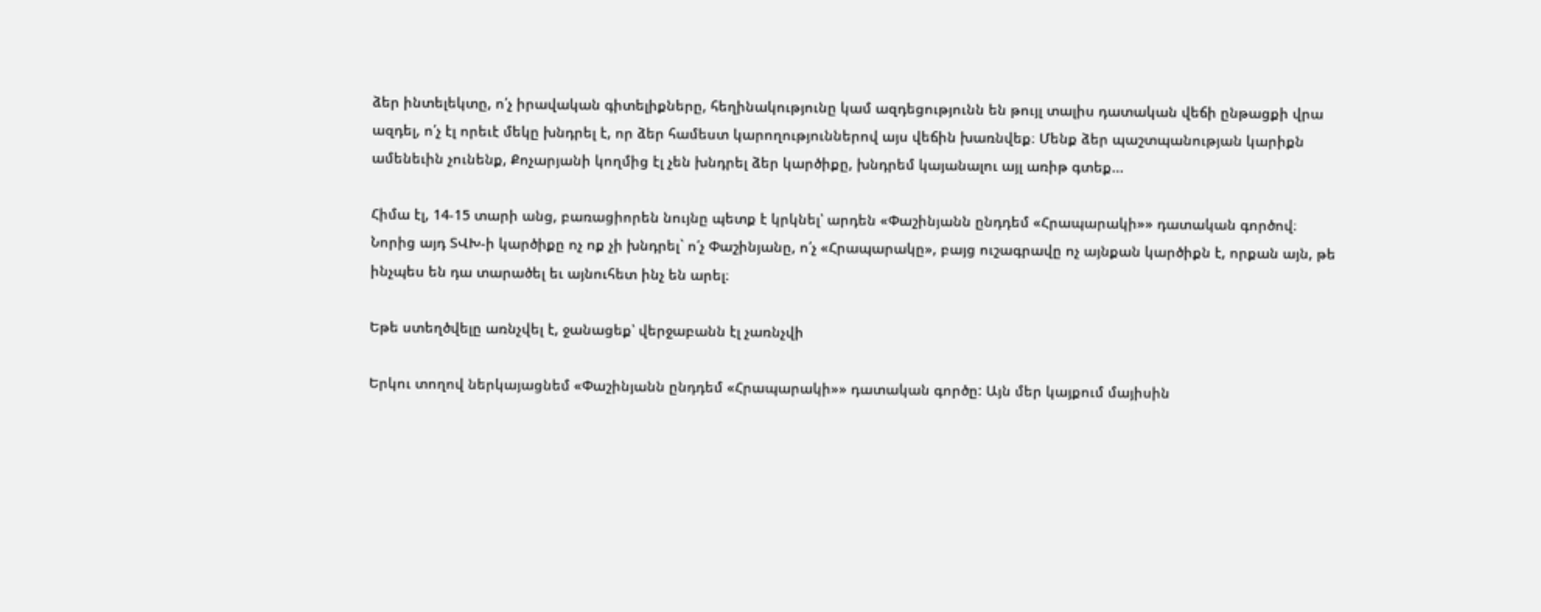ձեր ինտելեկտը, ո՛չ իրավական գիտելիքները, հեղինակությունը կամ ազդեցությունն են թույլ տալիս դատական վեճի ընթացքի վրա ազդել, ո՛չ էլ որեւէ մեկը խնդրել է, որ ձեր համեստ կարողություններով այս վեճին խառնվեք։ Մենք ձեր պաշտպանության կարիքն ամենեւին չունենք, Քոչարյանի կողմից էլ չեն խնդրել ձեր կարծիքը, խնդրեմ կայանալու այլ առիթ գտեք...

Հիմա էլ, 14-15 տարի անց, բառացիորեն նույնը պետք է կրկնել՝ արդեն «Փաշինյանն ընդդեմ «Հրապարակի»» դատական գործով։ Նորից այդ ՏՎԽ-ի կարծիքը ոչ ոք չի խնդրել` ո՛չ Փաշինյանը, ո՛չ «Հրապարակը», բայց ուշագրավը ոչ այնքան կարծիքն է, որքան այն, թե ինչպես են դա տարածել եւ այնուհետ ինչ են արել։

Եթե ստեղծվելը առնչվել է, ջանացեք՝ վերջաբանն էլ չառնչվի

Երկու տողով ներկայացնեմ «Փաշինյանն ընդդեմ «Հրապարակի»» դատական գործը: Այն մեր կայքում մայիսին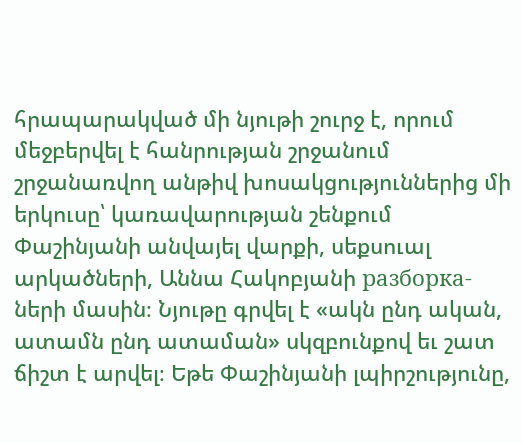հրապարակված մի նյութի շուրջ է, որում մեջբերվել է հանրության շրջանում շրջանառվող անթիվ խոսակցություններից մի երկուսը՝ կառավարության շենքում Փաշինյանի անվայել վարքի, սեքսուալ արկածների, Աննա Հակոբյանի разборка-ների մասին։ Նյութը գրվել է «ակն ընդ ական, ատամն ընդ ատաման» սկզբունքով եւ շատ ճիշտ է արվել։ Եթե Փաշինյանի լպիրշությունը,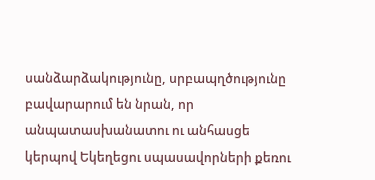սանձարձակությունը, սրբապղծությունը բավարարում են նրան, որ անպատասխանատու ու անհասցե կերպով Եկեղեցու սպասավորների քեռու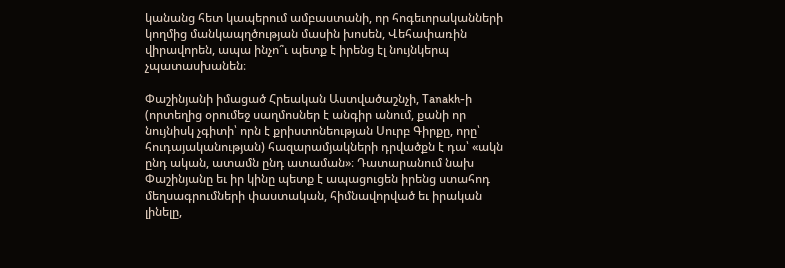կանանց հետ կապերում ամբաստանի, որ հոգեւորականների կողմից մանկապղծության մասին խոսեն, Վեհափառին վիրավորեն, ապա ինչո՞ւ պետք է իրենց էլ նույնկերպ չպատասխանեն։

Փաշինյանի իմացած Հրեական Աստվածաշնչի, Tanakh-ի (որտեղից օրումեջ սաղմոսներ է անգիր անում, քանի որ նույնիսկ չգիտի՝ որն է քրիստոնեության Սուրբ Գիրքը, որը՝ հուդայականության) հազարամյակների դրվածքն է դա՝ «ակն ընդ ական, ատամն ընդ ատաման»։ Դատարանում նախ Փաշինյանը եւ իր կինը պետք է ապացուցեն իրենց ստահոդ մեղսագրումների փաստական, հիմնավորված եւ իրական լինելը,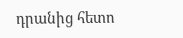դրանից հետո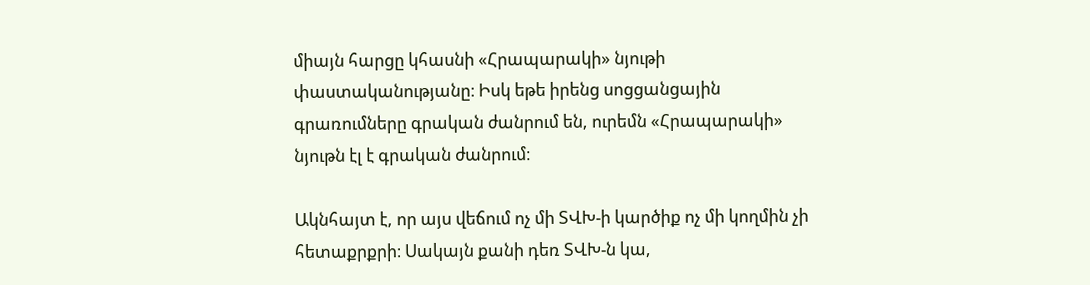միայն հարցը կհասնի «Հրապարակի» նյութի փաստականությանը։ Իսկ եթե իրենց սոցցանցային գրառումները գրական ժանրում են, ուրեմն «Հրապարակի» նյութն էլ է գրական ժանրում։

Ակնհայտ է, որ այս վեճում ոչ մի ՏՎԽ-ի կարծիք ոչ մի կողմին չի հետաքրքրի։ Սակայն քանի դեռ ՏՎԽ-ն կա,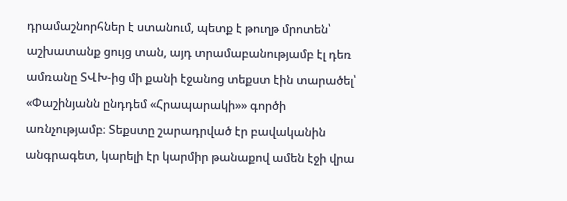դրամաշնորհներ է ստանում, պետք է թուղթ մրոտեն՝ աշխատանք ցույց տան, այդ տրամաբանությամբ էլ դեռ ամռանը ՏՎԽ-ից մի քանի էջանոց տեքստ էին տարածել՝ «Փաշինյանն ընդդեմ «Հրապարակի»» գործի առնչությամբ։ Տեքստը շարադրված էր բավականին անգրագետ, կարելի էր կարմիր թանաքով ամեն էջի վրա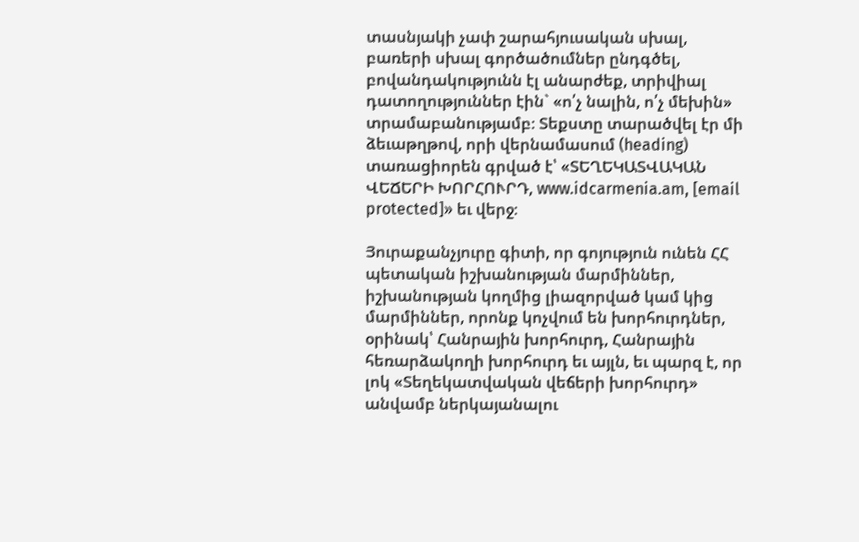տասնյակի չափ շարահյուսական սխալ, բառերի սխալ գործածումներ ընդգծել, բովանդակությունն էլ անարժեք, տրիվիալ դատողություններ էին` «ո՛չ նալին, ո՛չ մեխին» տրամաբանությամբ։ Տեքստը տարածվել էր մի ձեւաթղթով, որի վերնամասում (heading) տառացիորեն գրված է՝ «ՏԵՂԵԿԱՏՎԱԿԱՆ ՎԵՃԵՐԻ ԽՈՐՀՈՒՐԴ, www.idcarmenia.am, [email protected]» եւ վերջ։

Յուրաքանչյուրը գիտի, որ գոյություն ունեն ՀՀ պետական իշխանության մարմիններ, իշխանության կողմից լիազորված կամ կից մարմիններ, որոնք կոչվում են խորհուրդներ, օրինակ՝ Հանրային խորհուրդ, Հանրային հեռարձակողի խորհուրդ եւ այլն, եւ պարզ է, որ լոկ «Տեղեկատվական վեճերի խորհուրդ» անվամբ ներկայանալու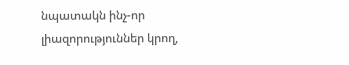նպատակն ինչ-որ լիազորություններ կրող,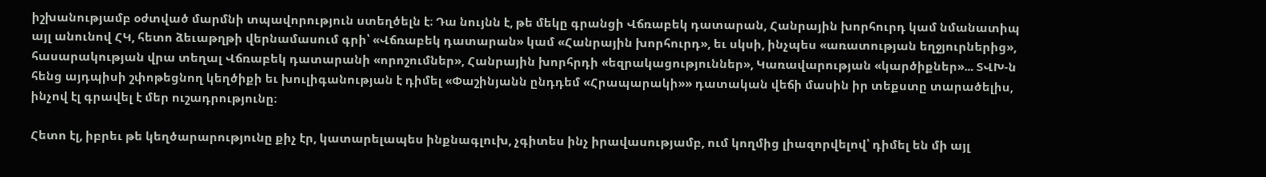իշխանությամբ օժտված մարմնի տպավորություն ստեղծելն է։ Դա նույնն է, թե մեկը գրանցի Վճռաբեկ դատարան, Հանրային խորհուրդ կամ նմանատիպ այլ անունով ՀԿ, հետո ձեւաթղթի վերնամասում գրի՝ «Վճռաբեկ դատարան» կամ «Հանրային խորհուրդ», եւ սկսի, ինչպես «առատության եղջյուրներից», հասարակության վրա տեղալ Վճռաբեկ դատարանի «որոշումներ», Հանրային խորհրդի «եզրակացություններ», Կառավարության «կարծիքներ»... ՏՎԽ-ն հենց այդպիսի շփոթեցնող կեղծիքի եւ խուլիգանության է դիմել «Փաշինյանն ընդդեմ «Հրապարակի»» դատական վեճի մասին իր տեքստը տարածելիս, ինչով էլ գրավել է մեր ուշադրությունը։

Հետո էլ, իբրեւ թե կեղծարարությունը քիչ էր, կատարելապես ինքնագլուխ, չգիտես ինչ իրավասությամբ, ում կողմից լիազորվելով՝ դիմել են մի այլ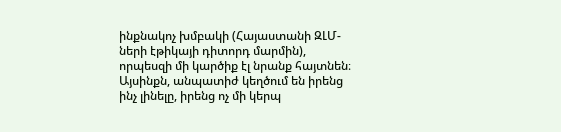ինքնակոչ խմբակի (Հայաստանի ԶԼՄ-ների էթիկայի դիտորդ մարմին), որպեսզի մի կարծիք էլ նրանք հայտնեն։ Այսինքն, անպատիժ կեղծում են իրենց ինչ լինելը, իրենց ոչ մի կերպ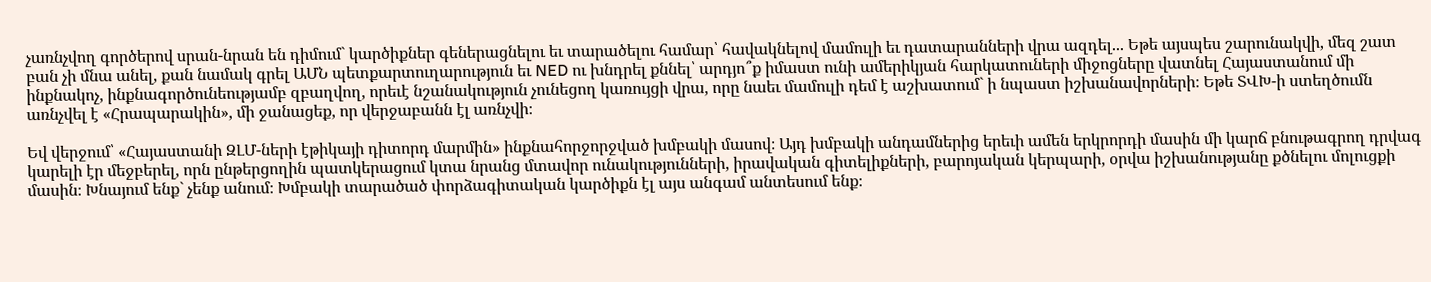չառնչվող գործերով սրան-նրան են դիմում` կարծիքներ գեներացնելու եւ տարածելու համար՝ հավակնելով մամուլի եւ դատարանների վրա ազդել... Եթե այսպես շարունակվի, մեզ շատ բան չի մնա անել, քան նամակ գրել ԱՄՆ պետքարտուղարություն եւ NED ու խնդրել քննել՝ արդյո՞ք իմաստ ունի ամերիկյան հարկատուների միջոցները վատնել Հայաստանում մի ինքնակոչ, ինքնագործունեությամբ զբաղվող, որեւէ նշանակություն չունեցող կառույցի վրա, որը նաեւ մամուլի դեմ է աշխատում` ի նպաստ իշխանավորների։ Եթե ՏՎԽ-ի ստեղծումն առնչվել է «Հրապարակին», մի ջանացեք, որ վերջաբանն էլ առնչվի։

Եվ վերջում՝ «Հայաստանի ԶԼՄ-ների էթիկայի դիտորդ մարմին» ինքնահորջորջված խմբակի մասով։ Այդ խմբակի անդամներից երեւի ամեն երկրորդի մասին մի կարճ բնութագրող դրվագ կարելի էր մեջբերել, որն ընթերցողին պատկերացում կտա նրանց մտավոր ունակությունների, իրավական գիտելիքների, բարոյական կերպարի, օրվա իշխանությանը քծնելու մոլուցքի մասին։ Խնայում ենք` չենք անում։ Խմբակի տարածած փորձագիտական կարծիքն էլ այս անգամ անտեսում ենք։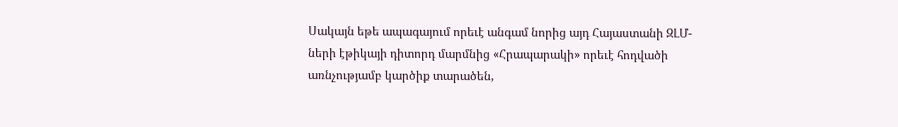Սակայն եթե ապագայում որեւէ անգամ նորից այդ Հայաստանի ԶԼՄ-ների էթիկայի դիտորդ մարմնից «Հրապարակի» որեւէ հոդվածի առնչությամբ կարծիք տարածեն,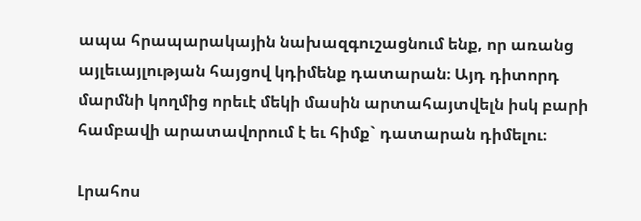ապա հրապարակային նախազգուշացնում ենք, որ առանց այլեւայլության հայցով կդիմենք դատարան։ Այդ դիտորդ մարմնի կողմից որեւէ մեկի մասին արտահայտվելն իսկ բարի համբավի արատավորում է եւ հիմք` դատարան դիմելու։

Լրահոս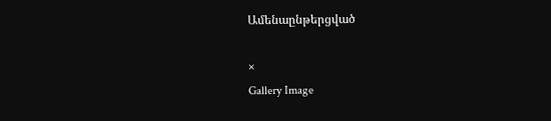Ամենաընթերցված

×
Gallery Image